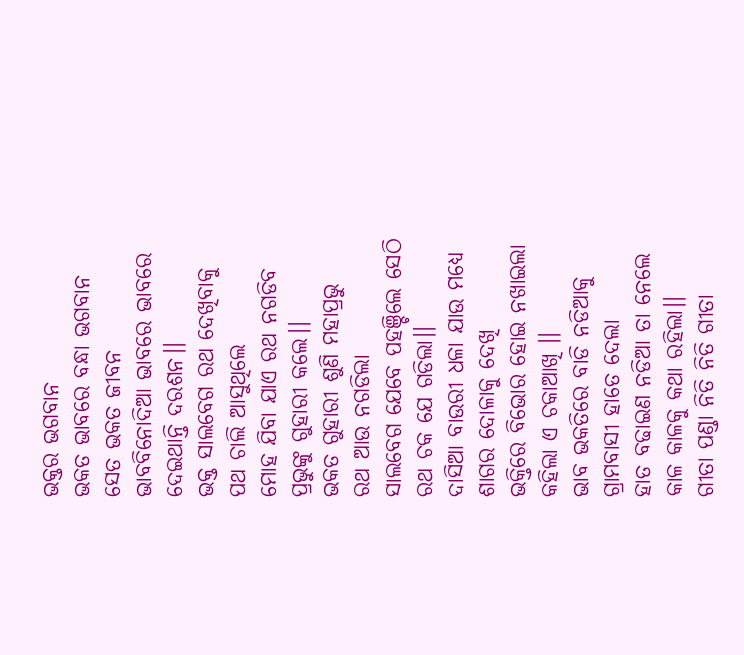ଭକ୍ତର ଭଗବାନ
ଭକତ ଭାବରେ ବନ୍ଧା ଭଗବାନ
ସେତ ଭକତ ଜୀବନ
ଭାବବିନୋଦିଆ ଭାବରେ ଭାବରେ
ଦେଇଥାନ୍ତି ଦରଶନ।।
ଭକ୍ତ ସାଲବେଗ ରଥ ଦେଖିବାକୁ
ପଥ ଚାଲି ଆସୁଥିଲେ
ମୋହ ଯିବା ଯାଏ ରଥ ନଗଡିବ
ପ୍ରଭୁଙ୍କୁ ଗୁହାରୀ କଲେ।।
ଭକତ ଗୁହାରୀ ଶୁଣି ମହାପ୍ରଭୁ
ରଥ ଆଉ ନଗଡିଲା
ସାଲବେଗ ଯେବେ ପହଞ୍ଚିଲେ ସେଠି
ରଥ ଚକ ଯେ ଗଡିଲା।।
ଦାସିଆ ବାଉରୀ ଧଳା ଯାଉ ମଧ୍ୟେ
ଶାଗର ଦୋଳାକୁ ଦେଖି
ଭକ୍ତିରେ ବିଭୋର ହୋଇ ନଖାଇଲା
କହିଲା ଏ ଚକାଆଖି ।।
ଭାବ ଭକତିରେ ବାଡି ନଡିଆକୁ
ଗ୍ରାମବାସୀ ହାତେ ଦେଲା
ହାତ ବଢାଇଣ ନଡିଆ ତା ନେଲେ
କାଳ କାଳକୁ କଥା ରହିଲା।।
ଗୀତା ପଣ୍ଡା ନିତି ନିତି ଗୀତା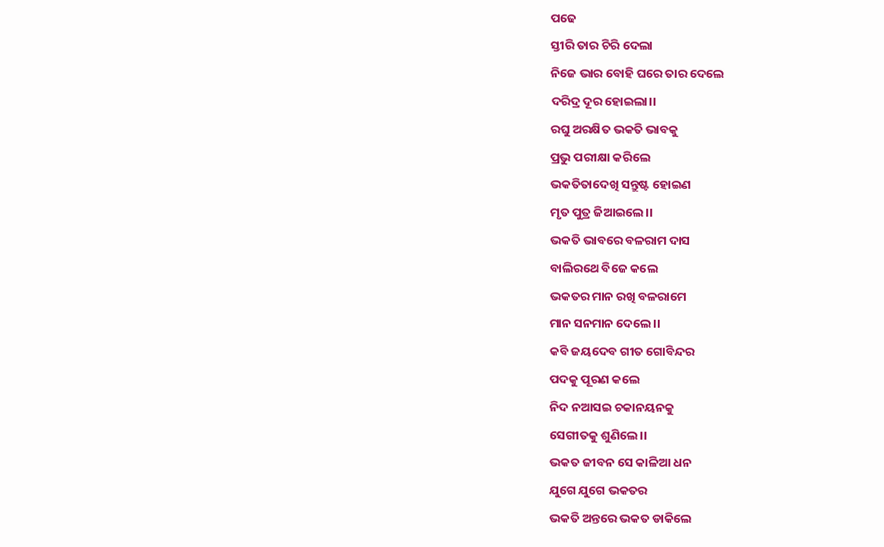ପଢେ
ସ୍ତୀରି ତାର ଚିରି ଦେଲା
ନିଜେ ଭାର ବୋହି ଘରେ ତାର ଦେଲେ
ଦରିଦ୍ର ଦୂର ହୋଇଲା।।
ରଘୁ ଅରକ୍ଷିତ ଭକତି ଭାବକୁ
ପ୍ରଭୁ ପରୀକ୍ଷା କରିଲେ
ଭକତିତାଦେଖି ସନ୍ତୁଷ୍ଟ ହୋଇଣ
ମୃତ ପୁତ୍ର ଜିଆଇଲେ।।
ଭକତି ଭାବରେ ବଳରାମ ଦାସ
ବାଲିରଥେ ବିଜେ କଲେ
ଭକତର ମାନ ରଖି ବଳରାମେ
ମାନ ସନମାନ ଦେଲେ।।
କବି ଜୟଦେବ ଗୀତ ଗୋବିନ୍ଦର
ପଦକୁ ପୂରଣ କଲେ
ନିଦ ନଆସଇ ଚକାନୟନକୁ
ସେଗୀତକୁ ଶୁଣିଲେ।।
ଭକତ ଜୀବନ ସେ କାଳିଆ ଧନ
ଯୁଗେ ଯୁଗେ ଭକତର
ଭକତି ଅନ୍ତରେ ଭକତ ଡାକିଲେ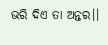ଭରି ଦିଏ ତା ଅନ୍ତର।।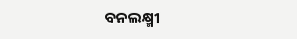ବନଲକ୍ଷ୍ମୀ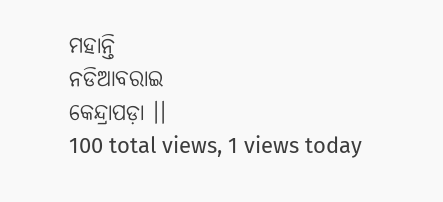ମହାନ୍ତି
ନଡିଆବରାଇ
କେନ୍ଦ୍ରାପଡ଼ା ।।
100 total views, 1 views today